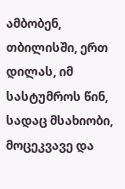ამბობენ, თბილისში, ერთ დილას, იმ სასტუმროს წინ, სადაც მსახიობი, მოცეკვავე და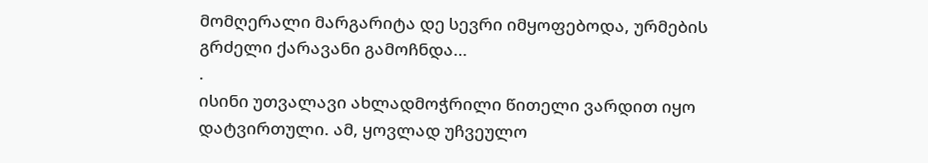მომღერალი მარგარიტა დე სევრი იმყოფებოდა, ურმების გრძელი ქარავანი გამოჩნდა…
.
ისინი უთვალავი ახლადმოჭრილი წითელი ვარდით იყო დატვირთული. ამ, ყოვლად უჩვეულო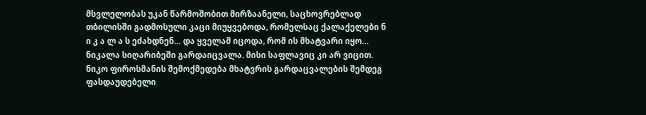მსვლელობას უკან წარმოშობით მირზაანელი, საცხოვრებლად თბილისში გადმოსული კაცი მიუყვებოდა, რომელსაც ქალაქელები ნ ი კ ა ლ ა ს ეძახდნენ… და ყველამ იცოდა, რომ ის მხატვარი იყო…
ნიკალა სიღარიბეში გარდაიცვალა. მისი საფლავიც კი არ ვიცით. ნიკო ფიროსმანის შემოქმედება მხატვრის გარდაცვალების შემდეგ ფასდაუდებელი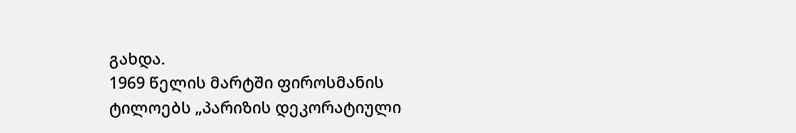გახდა.
1969 წელის მარტში ფიროსმანის ტილოებს „პარიზის დეკორატიული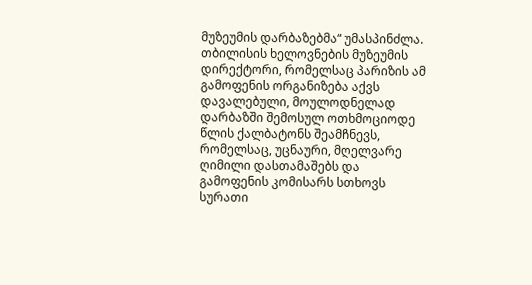მუზეუმის დარბაზებმა“ უმასპინძლა.
თბილისის ხელოვნების მუზეუმის დირექტორი, რომელსაც პარიზის ამ გამოფენის ორგანიზება აქვს დავალებული, მოულოდნელად დარბაზში შემოსულ ოთხმოციოდე წლის ქალბატონს შეამჩნევს, რომელსაც, უცნაური, მღელვარე ღიმილი დასთამაშებს და გამოფენის კომისარს სთხოვს სურათი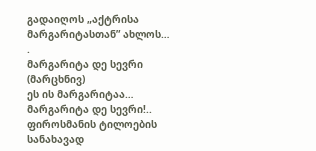გადაიღოს „აქტრისა მარგარიტასთან” ახლოს…
.
მარგარიტა დე სევრი (მარცხნივ)
ეს ის მარგარიტაა… მარგარიტა დე სევრი!.. ფიროსმანის ტილოების სანახავად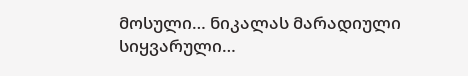მოსული… ნიკალას მარადიული სიყვარული…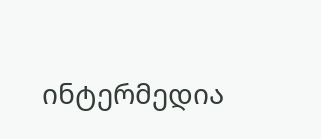ინტერმედია